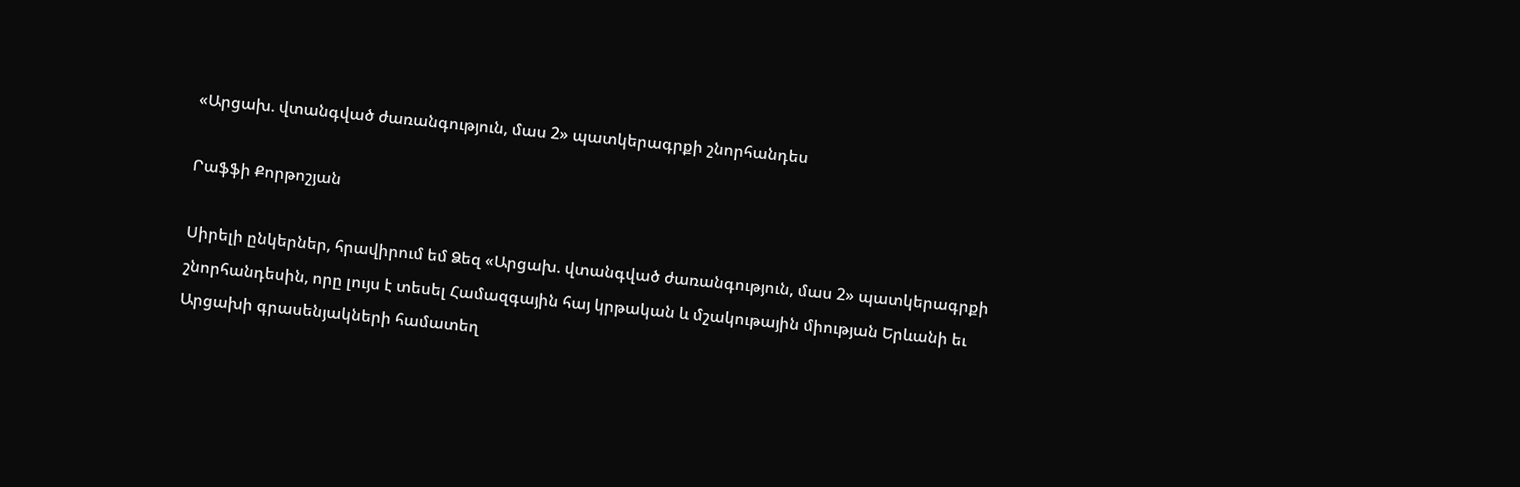«Արցախ. վտանգված ժառանգություն, մաս 2» պատկերագրքի շնորհանդես

Րաֆֆի Քորթոշյան

Սիրելի ընկերներ, հրավիրում եմ Ձեզ «Արցախ. վտանգված ժառանգություն, մաս 2» պատկերագրքի շնորհանդեսին, որը լույս է տեսել Համազգային հայ կրթական և մշակութային միության Երևանի եւ Արցախի գրասենյակների համատեղ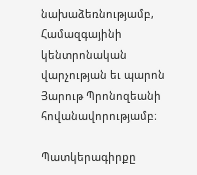նախաձեռնությամբ, Համազգայինի կենտրոնական վարչության եւ պարոն Յարութ Պրոնոզեանի հովանավորությամբ։

Պատկերագիրքը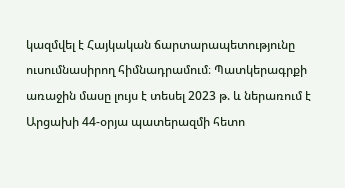կազմվել է Հայկական ճարտարապետությունը ուսումնասիրող հիմնադրամում։ Պատկերագրքի առաջին մասը լույս է տեսել 2023 թ. և ներառում է Արցախի 44-օրյա պատերազմի հետո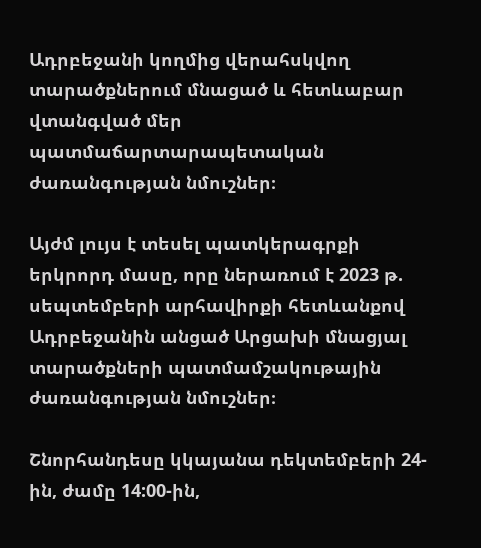Ադրբեջանի կողմից վերահսկվող տարածքներում մնացած և հետևաբար վտանգված մեր պատմաճարտարապետական ժառանգության նմուշներ։

Այժմ լույս է տեսել պատկերագրքի երկրորդ մասը, որը ներառում է 2023 թ. սեպտեմբերի արհավիրքի հետևանքով Ադրբեջանին անցած Արցախի մնացյալ տարածքների պատմամշակութային ժառանգության նմուշներ։

Շնորհանդեսը կկայանա դեկտեմբերի 24-ին, ժամը 14:00-ին,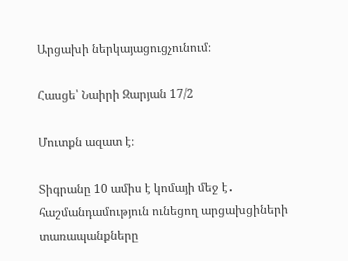Արցախի ներկայացուցչունում։

Հասցե՝ Նաիրի Զարյան 17/2

Մուտքն ազատ է։

Տիգրանը 10 ամիս է կոմայի մեջ է․ հաշմանդամություն ունեցող արցախցիների տառապանքները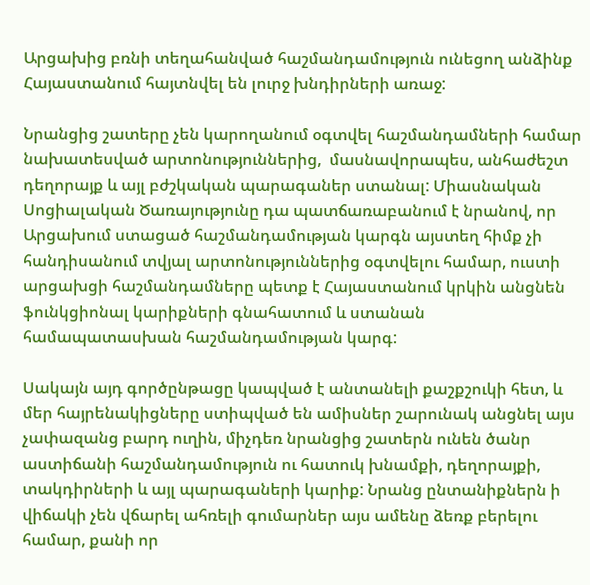Արցախից բռնի տեղահանված հաշմանդամություն ունեցող անձինք Հայաստանում հայտնվել են լուրջ խնդիրների առաջ:

Նրանցից շատերը չեն կարողանում օգտվել հաշմանդամների համար նախատեսված արտոնություններից,  մասնավորապես, անհաժեշտ դեղորայք և այլ բժշկական պարագաներ ստանալ: Միասնական Սոցիալական Ծառայությունը դա պատճառաբանում է նրանով, որ Արցախում ստացած հաշմանդամության կարգն այստեղ հիմք չի հանդիսանում տվյալ արտոնություններից օգտվելու համար, ուստի արցախցի հաշմանդամները պետք է Հայաստանում կրկին անցնեն ֆունկցիոնալ կարիքների գնահատում և ստանան համապատասխան հաշմանդամության կարգ:

Սակայն այդ գործընթացը կապված է անտանելի քաշքշուկի հետ, և մեր հայրենակիցները ստիպված են ամիսներ շարունակ անցնել այս չափազանց բարդ ուղին, միչդեռ նրանցից շատերն ունեն ծանր աստիճանի հաշմանդամություն ու հատուկ խնամքի, դեղորայքի, տակդիրների և այլ պարագաների կարիք: Նրանց ընտանիքներն ի վիճակի չեն վճարել ահռելի գումարներ այս ամենը ձեռք բերելու համար, քանի որ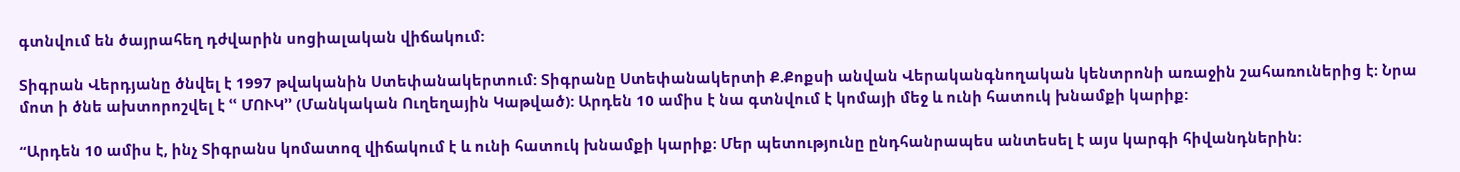գտնվում են ծայրահեղ դժվարին սոցիալական վիճակում:

Տիգրան Վերդյանը ծնվել է 1997 թվականին Ստեփանակերտում: Տիգրանը Ստեփանակերտի Ք.Քոքսի անվան Վերականգնողական կենտրոնի առաջին շահառուներից է։ Նրա մոտ ի ծնե ախտորոշվել է ՙՙ ՄՈՒԿ՚՚ (Մանկական Ուղեղային Կաթված): Արդեն 10 ամիս է նա գտնվում է կոմայի մեջ և ունի հատուկ խնամքի կարիք:

“Արդեն 10 ամիս է, ինչ Տիգրանս կոմատոզ վիճակում է և ունի հատուկ խնամքի կարիք։ Մեր պետությունը ընդհանրապես անտեսել է այս կարգի հիվանդներին: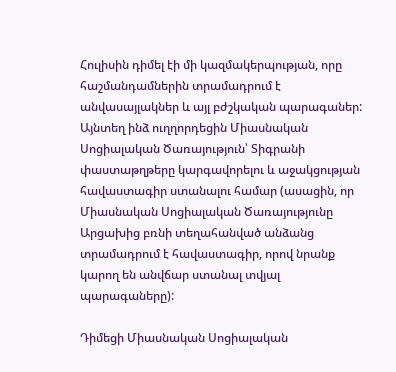Հուլիսին դիմել էի մի կազմակերպության, որը հաշմանդամներին տրամադրում է անվասայլակներ և այլ բժշկական պարագաներ: Այնտեղ ինձ ուղղորդեցին Միասնական Սոցիալական Ծառայություն՝ Տիգրանի փաստաթղթերը կարգավորելու և աջակցության հավաստագիր ստանալու համար (ասացին, որ Միասնական Սոցիալական Ծառայությունը Արցախից բռնի տեղահանված անձանց տրամադրում է հավաստագիր, որով նրանք կարող են անվճար ստանալ տվյալ պարագաները):

Դիմեցի Միասնական Սոցիալական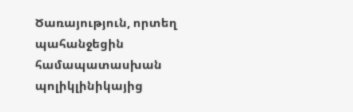Ծառայություն, որտեղ պահանջեցին համապատասխան պոլիկլինիկայից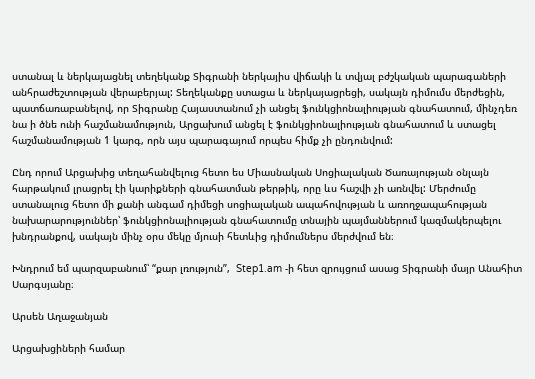ստանալ և ներկայացնել տեղեկանք Տիգրանի ներկայիս վիճակի և տվյալ բժշկական պարագաների անհրաժեշտության վերաբերյալ: Տեղեկանքը ստացա և ներկայացրեցի, սակայն դիմումս մերժեցին, պատճառաբանելով, որ Տիգրանը Հայաստանում չի անցել ֆունկցիոնալիության գնահատում, մինչդեռ նա ի ծնե ունի հաշմանամություն, Արցախում անցել է ֆունկցիոնալիության գնահատում և ստացել հաշմանամության 1 կարգ, որն այս պարագայում որպես հիմք չի ընդունվում:

Ընդ որում Արցախից տեղահանվելուց հետո ես Միասնական Սոցիալական Ծառայության օնլայն հարթակում լրացրել էի կարիքների գնահատման թերթիկ, որը ևս հաշվի չի առնվել: Մերժումը ստանալուց հետո մի քանի անգամ դիմեցի սոցիալական ապահովության և առողջապահության նախարարություններ՝ ֆունկցիոնալիության գնահատումը տնային պայմաններում կազմակերպելու խնդրանքով, սակայն մինչ օրս մեկը մյուսի հետևից դիմումներս մերժվում են։

Խնդրում եմ պարզաբանում՝ “քար լռություն”,  Step1.am -ի հետ զրույցում ասաց Տիգրանի մայր Անահիտ Սարգսյանը։

Արսեն Աղաջանյան

Արցախցիների համար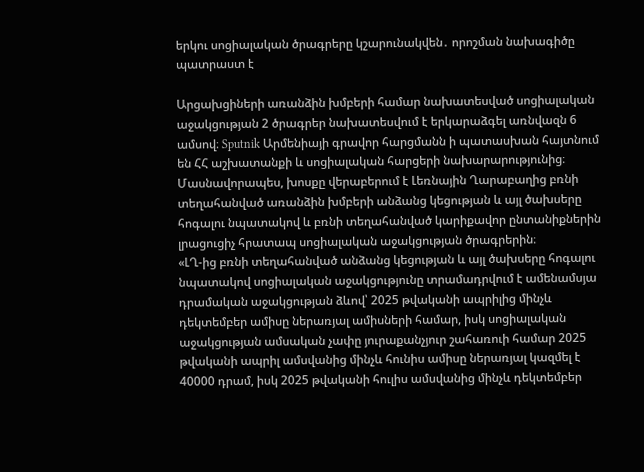երկու սոցիալական ծրագրերը կշարունակվեն․ որոշման նախագիծը պատրաստ է

Արցախցիների առանձին խմբերի համար նախատեսված սոցիալական աջակցության 2 ծրագրեր նախատեսվում է երկարաձգել առնվազն 6 ամսով։ Sputnik Արմենիայի գրավոր հարցմանն ի պատասխան հայտնում են ՀՀ աշխատանքի և սոցիալական հարցերի նախարարությունից։
Մասնավորապես, խոսքը վերաբերում է Լեռնային Ղարաբաղից բռնի տեղահանված առանձին խմբերի անձանց կեցության և այլ ծախսերը հոգալու նպատակով և բռնի տեղահանված կարիքավոր ընտանիքներին լրացուցիչ հրատապ սոցիալական աջակցության ծրագրերին։
«ԼՂ-ից բռնի տեղահանված անձանց կեցության և այլ ծախսերը հոգալու նպատակով սոցիալական աջակցությունը տրամադրվում է ամենամսյա դրամական աջակցության ձևով՝ 2025 թվականի ապրիլից մինչև դեկտեմբեր ամիսը ներառյալ ամիսների համար, իսկ սոցիալական աջակցության ամսական չափը յուրաքանչյուր շահառուի համար 2025 թվականի ապրիլ ամսվանից մինչև հունիս ամիսը ներառյալ կազմել է 40000 դրամ, իսկ 2025 թվականի հուլիս ամսվանից մինչև դեկտեմբեր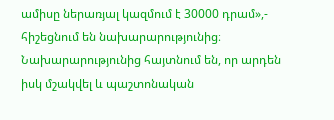ամիսը ներառյալ կազմում է 30000 դրամ»,- հիշեցնում են նախարարությունից։
Նախարարությունից հայտնում են, որ արդեն իսկ մշակվել և պաշտոնական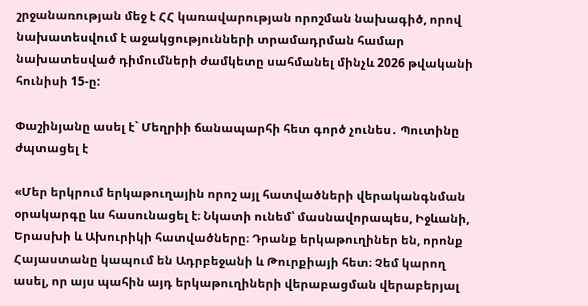շրջանառության մեջ է ՀՀ կառավարության որոշման նախագիծ, որով նախատեսվում է աջակցությունների տրամադրման համար նախատեսված դիմումների ժամկետը սահմանել մինչև 2026 թվականի հունիսի 15-ը:

Փաշինյանը ասել է` Մեղրիի ճանապարհի հետ գործ չունես․ Պուտինը ժպտացել է

«Մեր երկրում երկաթուղային որոշ այլ հատվածների վերականգնման օրակարգը ևս հասունացել է։ Նկատի ունեմ՝ մասնավորապես, Իջևանի, Երասխի և Ախուրիկի հատվածները։ Դրանք երկաթուղիներ են, որոնք Հայաստանը կապում են Ադրբեջանի և Թուրքիայի հետ։ Չեմ կարող ասել, որ այս պահին այդ երկաթուղիների վերաբացման վերաբերյալ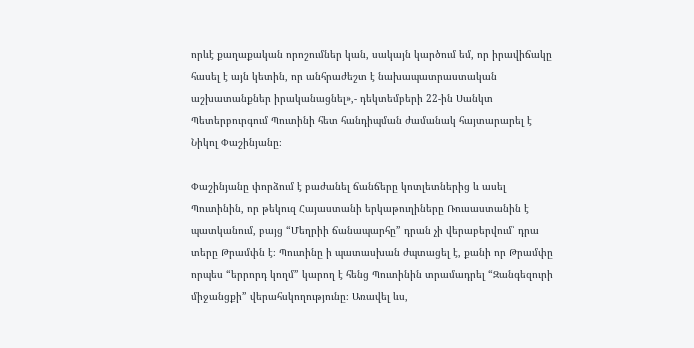որևէ քաղաքական որոշումներ կան, սակայն կարծում եմ, որ իրավիճակը հասել է այն կետին, որ անհրաժեշտ է նախապատրաստական աշխատանքներ իրականացնել»,- դեկտեմբերի 22-ին Սանկտ Պետերբուրգում Պուտինի հետ հանդիպման ժամանակ հայտարարել է Նիկոլ Փաշինյանը։

Փաշինյանը փորձում է բաժանել ճանճերը կոտլետներից և ասել Պուտինին, որ թեկուզ Հայաստանի երկաթուղիները Ռուսաստանին է պատկանում, բայց “Մեղրիի ճանապարհը” դրան չի վերաբերվում՝ դրա տերը Թրամփն է։ Պուտինը ի պատասխան ժպտացել է, քանի որ Թրամփը որպես “երրորդ կողմ” կարող է հենց Պուտինին տրամադրել “Զանգեզուրի միջանցքի” վերահսկողությունը։ Առավել ևս,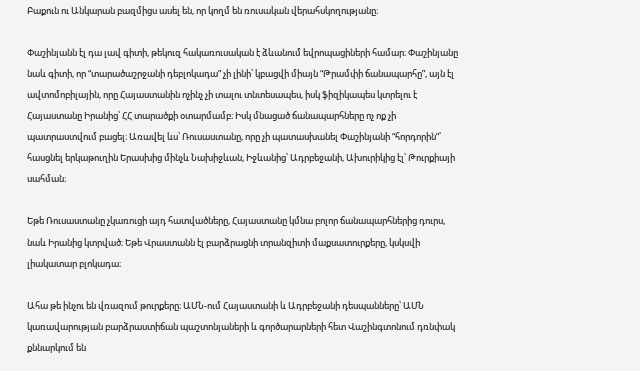Բաքուն ու Անկարան բազմիցս ասել են, որ կողմ են ռուսական վերահսկողությանը։

Փաշինյանն էլ դա լավ գիտի, թեկուզ հակառուսական է ձևանում եվրոպացիների համար։ Փաշինյանը նաև գիտի, որ “տարածաշրջանի դեբլոկադա” չի լինի՝ կբացվի միայն “Թրամփի ճանապարհը”, այն էլ ավտոմոբիլային, որը Հայաստանին ոչինչ չի տալու տնտեսապես, իսկ ֆիզիկապես կտրելու է Հայաստանը Իրանից՝ ՀՀ տարածքի օտարմամբ։ Իսկ մնացած ճանապարհները ոչ ոք չի պատրաստվում բացել։ Առավել ևս՝ Ռուսաստանը, որը չի պատասխանել Փաշինյանի “հորդորին”՝ հասցնել երկաթուղին Երասխից մինչև Նախիջևան, Իջևանից՝ Ադրբեջանի, Ախուրիկից էլ՝ Թուրքիայի սահման։

Եթե Ռուսաստանը չկառուցի այդ հատվածները, Հայաստանը կմնա բոլոր ճանապարհներից դուրս, նաև Իրանից կտրված։ Եթե Վրաստանն էլ բարձրացնի տրանզիտի մաքսատուրքերը, կսկսվի լիակատար բլոկադա։

Ահա թե ինչու են վռազում թուրքերը։ ԱՄՆ-ում Հայաստանի և Ադրբեջանի դեսպանները՝ ԱՄՆ կառավարության բարձրաստիճան պաշտոնյաների և գործարարների հետ Վաշինգտոնում դռնփակ քննարկում են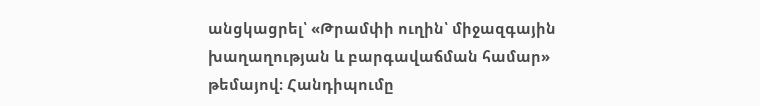անցկացրել՝ «Թրամփի ուղին՝ միջազգային խաղաղության և բարգավաճման համար» թեմայով։ Հանդիպումը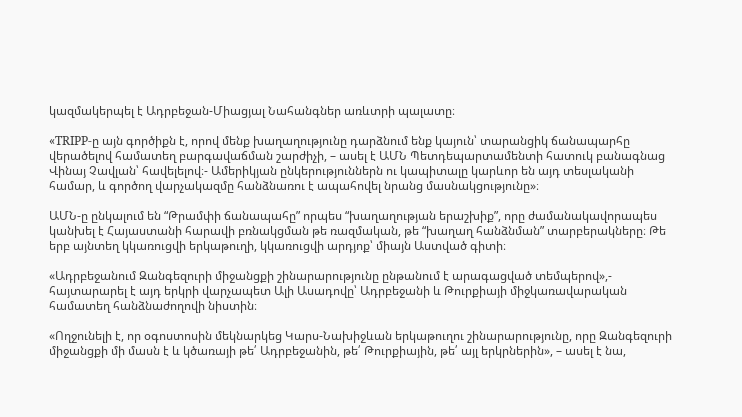կազմակերպել է Ադրբեջան-Միացյալ Նահանգներ առևտրի պալատը։

«TRIPP-ը այն գործիքն է, որով մենք խաղաղությունը դարձնում ենք կայուն՝ տարանցիկ ճանապարհը վերածելով համատեղ բարգավաճման շարժիչի, – ասել է ԱՄՆ Պետդեպարտամենտի հատուկ բանագնաց Վինայ Չավլան՝ հավելելով։- Ամերիկյան ընկերություններն ու կապիտալը կարևոր են այդ տեսլականի համար, և գործող վարչակազմը հանձնառու է ապահովել նրանց մասնակցությունը»։

ԱՄՆ-ը ընկալում են “Թրամփի ճանապահը” որպես “խաղաղության երաշխիք”, որը ժամանակավորապես  կանխել է Հայաստանի հարավի բռնակցման թե ռազմական, թե “խաղաղ հանձնման” տարբերակները։ Թե երբ այնտեղ կկառուցվի երկաթուղի, կկառուցվի արդյոք՝ միայն Աստված գիտի։

«Ադրբեջանում Զանգեզուրի միջանցքի շինարարությունը ընթանում է արագացված տեմպերով»,- հայտարարել է այդ երկրի վարչապետ Ալի Ասադովը՝ Ադրբեջանի և Թուրքիայի միջկառավարական համատեղ հանձնաժողովի նիստին։

«Ողջունելի է, որ օգոստոսին մեկնարկեց Կարս-Նախիջևան երկաթուղու շինարարությունը, որը Զանգեզուրի միջանցքի մի մասն է և կծառայի թե՛ Ադրբեջանին, թե՛ Թուրքիային, թե՛ այլ երկրներին», – ասել է նա,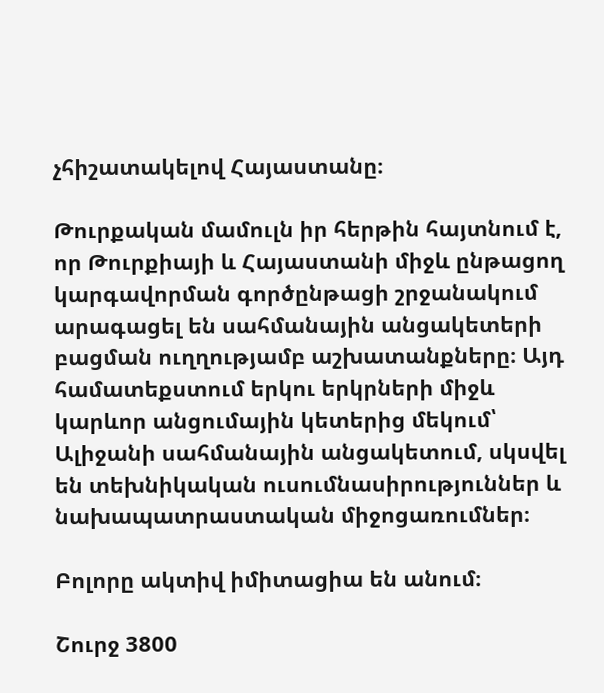չհիշատակելով Հայաստանը։

Թուրքական մամուլն իր հերթին հայտնում է, որ Թուրքիայի և Հայաստանի միջև ընթացող կարգավորման գործընթացի շրջանակում արագացել են սահմանային անցակետերի բացման ուղղությամբ աշխատանքները։ Այդ համատեքստում երկու երկրների միջև կարևոր անցումային կետերից մեկում՝ Ալիջանի սահմանային անցակետում, սկսվել են տեխնիկական ուսումնասիրություններ և նախապատրաստական միջոցառումներ։

Բոլորը ակտիվ իմիտացիա են անում։

Շուրջ 3800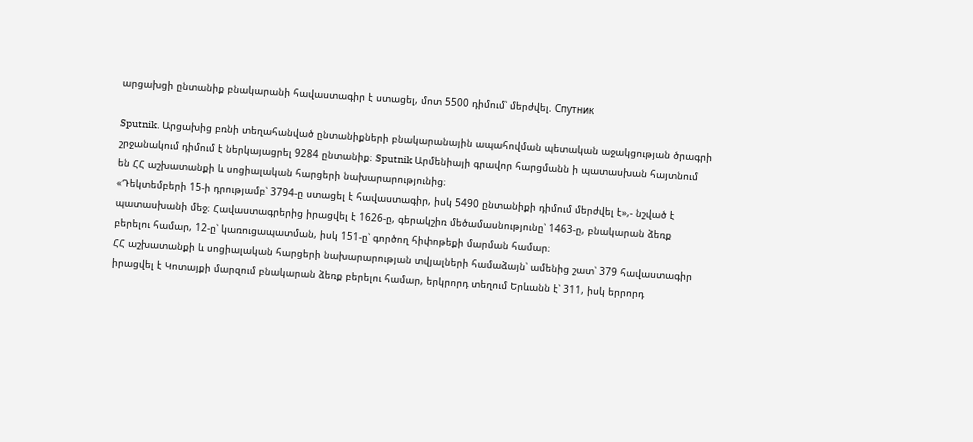արցախցի ընտանիք բնակարանի հավաստագիր է ստացել, մոտ 5500 դիմում՝ մերժվել. Спутник

Sputnik. Արցախից բռնի տեղահանված ընտանիքների բնակարանային ապահովման պետական աջակցության ծրագրի շրջանակում դիմում է ներկայացրել 9284 ընտանիք։ Sputnik Արմենիայի գրավոր հարցմանն ի պատասխան հայտնում են ՀՀ աշխատանքի և սոցիալական հարցերի նախարարությունից։
«Դեկտեմբերի 15-ի դրությամբ՝ 3794-ը ստացել է հավաստագիր, իսկ 5490 ընտանիքի դիմում մերժվել է»,- նշված է պատասխանի մեջ։ Հավաստագրերից իրացվել է 1626-ը, գերակշիռ մեծամասնությունը՝ 1463-ը, բնակարան ձեռք բերելու համար, 12-ը՝ կառուցապատման, իսկ 151-ը՝ գործող հիփոթեքի մարման համար։
ՀՀ աշխատանքի և սոցիալական հարցերի նախարարության տվյալների համաձայն՝ ամենից շատ՝ 379 հավաստագիր իրացվել է Կոտայքի մարզում բնակարան ձեռք բերելու համար, երկրորդ տեղում Երևանն է՝ 311, իսկ երրորդ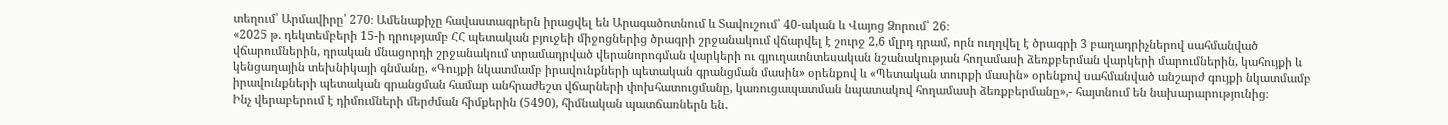տեղում՝ Արմավիրը՝ 270։ Ամենաքիչը հավաստագրերն իրացվել են Արագածոտնում և Տավուշում՝ 40-ական և Վայոց Ձորում՝ 26։
«2025 թ. դեկտեմբերի 15-ի դրությամբ ՀՀ պետական բյուջեի միջոցներից ծրագրի շրջանակում վճարվել է շուրջ 2,6 մլրդ դրամ, որն ուղղվել է ծրագրի 3 բաղադրիչներով սահմանված վճարումներին, դրական մնացորդի շրջանակում տրամադրված վերանորոգման վարկերի ու գյուղատնտեսական նշանակության հողամասի ձեռքբերման վարկերի մարումներին, կահույքի և կենցաղային տեխնիկայի գնմանը, «Գույքի նկատմամբ իրավունքների պետական գրանցման մասին» օրենքով և «Պետական տուրքի մասին» օրենքով սահմանված անշարժ գույքի նկատմամբ իրավունքների պետական գրանցման համար անհրաժեշտ վճարների փոխհատուցմանը, կառուցապատման նպատակով հողամասի ձեռքբերմանը»,- հայտնում են նախարարությունից։
Ինչ վերաբերում է դիմումների մերժման հիմքերին (5490), հիմնական պատճառներն են․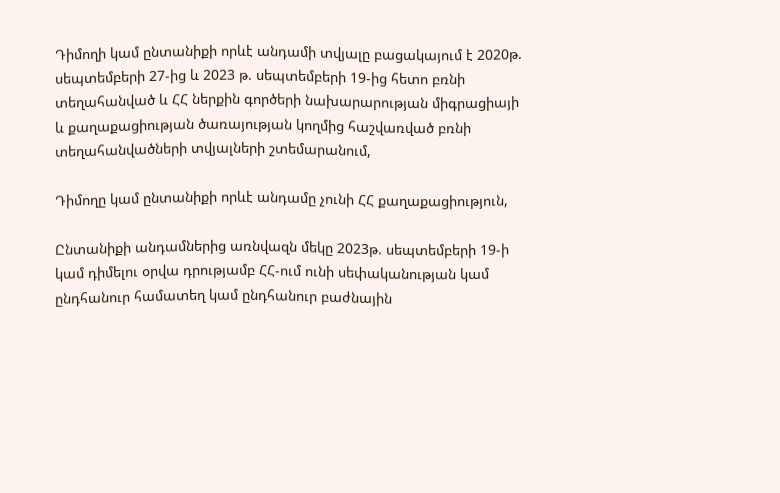Դիմողի կամ ընտանիքի որևէ անդամի տվյալը բացակայում է 2020թ. սեպտեմբերի 27-ից և 2023 թ. սեպտեմբերի 19-ից հետո բռնի տեղահանված և ՀՀ ներքին գործերի նախարարության միգրացիայի և քաղաքացիության ծառայության կողմից հաշվառված բռնի տեղահանվածների տվյալների շտեմարանում,

Դիմողը կամ ընտանիքի որևէ անդամը չունի ՀՀ քաղաքացիություն,

Ընտանիքի անդամներից առնվազն մեկը 2023թ. սեպտեմբերի 19-ի կամ դիմելու օրվա դրությամբ ՀՀ-ում ունի սեփականության կամ ընդհանուր համատեղ կամ ընդհանուր բաժնային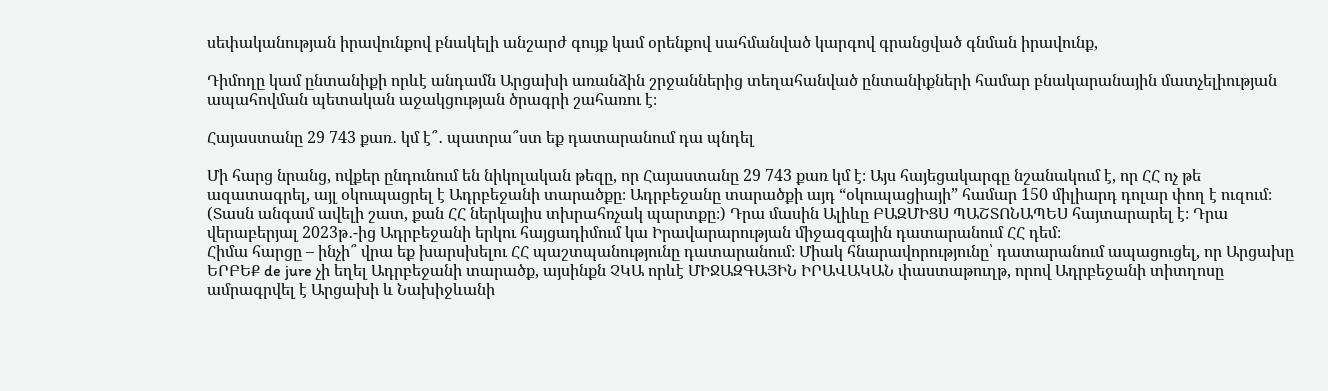սեփականության իրավունքով բնակելի անշարժ գույք կամ օրենքով սահմանված կարգով գրանցված գնման իրավունք,

Դիմողը կամ ընտանիքի որևէ անդամն Արցախի առանձին շրջաններից տեղահանված ընտանիքների համար բնակարանային մատչելիության ապահովման պետական աջակցության ծրագրի շահառու է։

Հայաստանը 29 743 քառ․ կմ է՞․ պատրա՞ստ եք դատարանում դա պնդել

Մի հարց նրանց, ովքեր ընդունում են նիկոլական թեզը, որ Հայաստանը 29 743 քառ կմ է։ Այս հայեցակարգը նշանակում է, որ ՀՀ ոչ թե ազատագրել, այլ օկուպացրել է Ադրբեջանի տարածքը։ Ադրբեջանը տարածքի այդ “օկուպացիայի” համար 150 միլիարդ դոլար փող է ուզում։ (Տասն անգամ ավելի շատ, քան ՀՀ ներկայիս տխրահռչակ պարտքը։) Դրա մասին Ալիևը ԲԱԶՄԻՑՍ ՊԱՇՏՈՆԱՊԵՍ հայտարարել է։ Դրա վերաբերյալ 2023թ․-ից Ադրբեջանի երկու հայցադիմում կա Իրավարարության միջազգային դատարանում ՀՀ դեմ։
Հիմա հարցը – ինչի՞ վրա եք խարսխելու ՀՀ պաշտպանությունը դատարանում։ Միակ հնարավորությունը՝ դատարանում ապացուցել, որ Արցախը ԵՐԲԵՔ de jure չի եղել Ադրբեջանի տարածք, այսինքն ՉԿԱ որևէ ՄԻՋԱԶԳԱՅԻՆ ԻՐԱՎԱԿԱՆ փաստաթուղթ, որով Ադրբեջանի տիտղոսը ամրագրվել է Արցախի և Նախիջևանի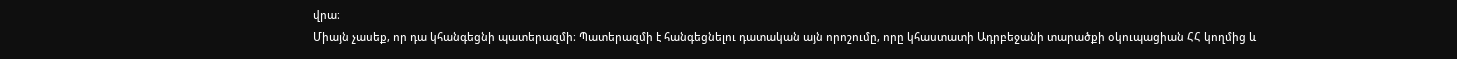վրա։
Միայն չասեք, որ դա կհանգեցնի պատերազմի։ Պատերազմի է հանգեցնելու դատական այն որոշումը, որը կհաստատի Ադրբեջանի տարածքի օկուպացիան ՀՀ կողմից և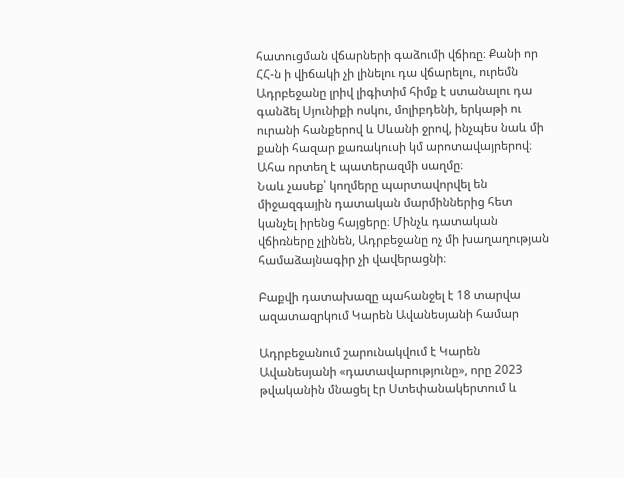հատուցման վճարների գաձումի վճիռը։ Քանի որ ՀՀ-ն ի վիճակի չի լինելու դա վճարելու, ուրեմն Ադրբեջանը լրիվ լիգիտիմ հիմք է ստանալու դա գանձել Սյունիքի ոսկու, մոլիբդենի, երկաթի ու ուրանի հանքերով և Սևանի ջրով, ինչպես նաև մի քանի հազար քառակուսի կմ արոտավայրերով։ Ահա որտեղ է պատերազմի սաղմը։
Նաև չասեք՝ կողմերը պարտավորվել են միջազգային դատական մարմիններից հետ կանչել իրենց հայցերը։ Մինչև դատական վճիռները չլինեն, Ադրբեջանը ոչ մի խաղաղության համաձայնագիր չի վավերացնի։

Բաքվի դատախազը պահանջել է 18 տարվա ազատազրկում Կարեն Ավանեսյանի համար

Ադրբեջանում շարունակվում է Կարեն Ավանեսյանի «դատավարությունը», որը 2023 թվականին մնացել էր Ստեփանակերտում և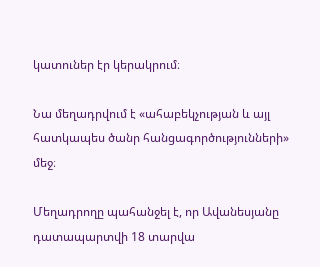կատուներ էր կերակրում։

Նա մեղադրվում է «ահաբեկչության և այլ հատկապես ծանր հանցագործությունների» մեջ։

Մեղադրողը պահանջել է, որ Ավանեսյանը դատապարտվի 18 տարվա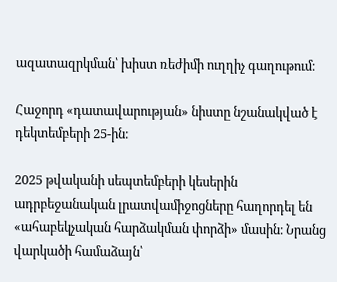ազատազրկման՝ խիստ ռեժիմի ուղղիչ գաղութում։

Հաջորդ «դատավարության» նիստը նշանակված է դեկտեմբերի 25-ին։

2025 թվականի սեպտեմբերի կեսերին ադրբեջանական լրատվամիջոցները հաղորդել են «ահաբեկչական հարձակման փորձի» մասին։ Նրանց վարկածի համաձայն՝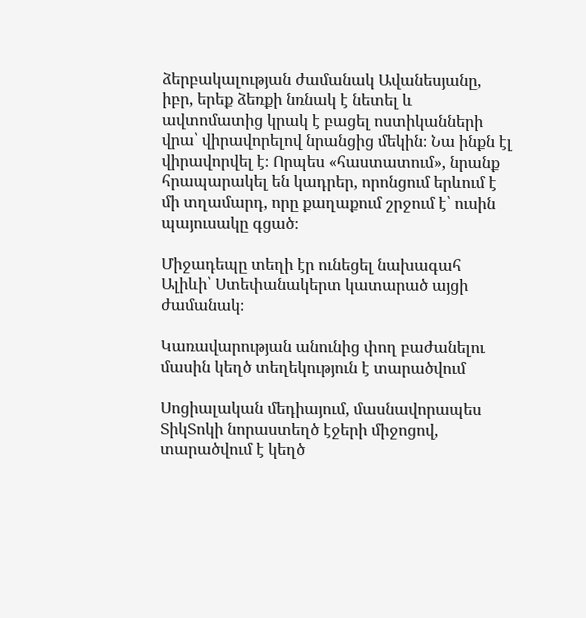ձերբակալության ժամանակ Ավանեսյանը, իբր, երեք ձեռքի նռնակ է նետել և ավտոմատից կրակ է բացել ոստիկանների վրա՝ վիրավորելով նրանցից մեկին։ Նա ինքն էլ վիրավորվել է։ Որպես «հաստատում», նրանք հրապարակել են կադրեր, որոնցում երևում է մի տղամարդ, որը քաղաքում շրջում է՝ ուսին պայուսակը գցած։

Միջադեպը տեղի էր ունեցել նախագահ Ալիևի՝ Ստեփանակերտ կատարած այցի ժամանակ։

Կառավարության անունից փող բաժանելու մասին կեղծ տեղեկություն է տարածվում

Սոցիալական մեդիայում, մասնավորապես ՏիկՏոկի նորաստեղծ էջերի միջոցով, տարածվում է կեղծ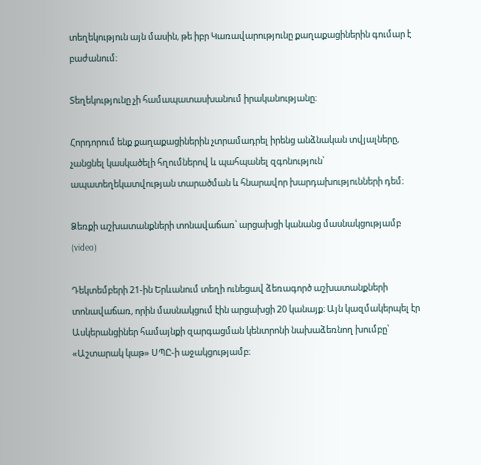տեղեկություն այն մասին, թե իբր Կառավարությունը քաղաքացիներին գումար է բաժանում։

Տեղեկությունը չի համապատասխանում իրականությանը։

Հորդորում ենք քաղաքացիներին չտրամադրել իրենց անձնական տվյալները, չանցնել կասկածելի հղումներով և պահպանել զգոնություն՝ ապատեղեկատվության տարածման և հնարավոր խարդախությունների դեմ։

Ձեռքի աշխատանքների տոնավաճառ՝ արցախցի կանանց մասնակցությամբ (video)

Դեկտեմբերի 21-ին Երևանում տեղի ունեցավ ձեռագործ աշխատանքների տոնավաճառ, որին մասնակցում էին արցախցի 20 կանայք։ Այն կազմակերպել էր Ասկերանցիներ համայնքի զարգացման կենտրոնի նախաձեռնող խումբը՝ «Աշտարակ կաթ» ՍՊԸ-ի աջակցությամբ։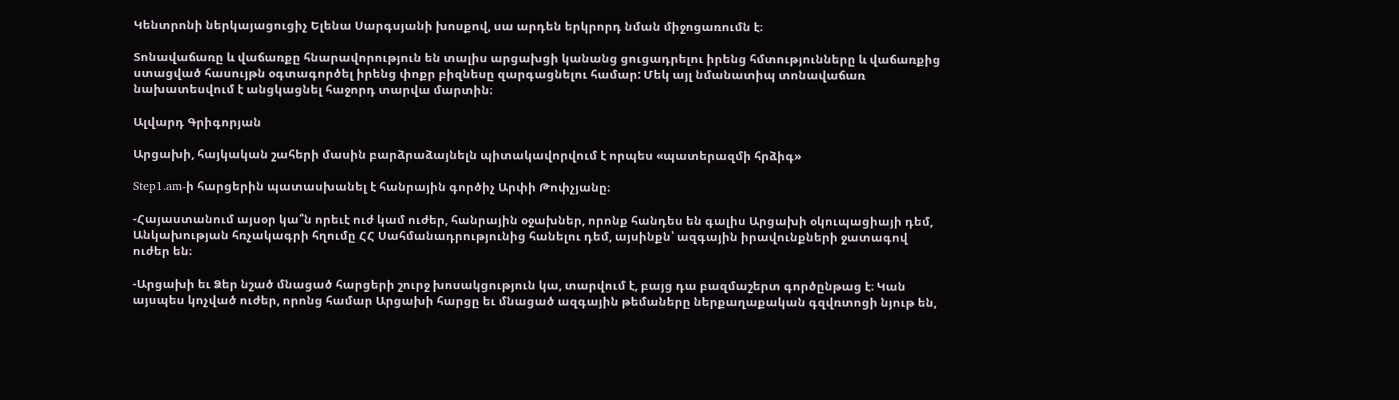Կենտրոնի ներկայացուցիչ Ելենա Սարգսյանի խոսքով, սա արդեն երկրորդ նման միջոցառումն է։

Տոնավաճառը և վաճառքը հնարավորություն են տալիս արցախցի կանանց ցուցադրելու իրենց հմտությունները և վաճառքից ստացված հասույթն օգտագործել իրենց փոքր բիզնեսը զարգացնելու համար: Մեկ այլ նմանատիպ տոնավաճառ նախատեսվում է անցկացնել հաջորդ տարվա մարտին։

Ալվարդ Գրիգորյան

Արցախի, հայկական շահերի մասին բարձրաձայնելն պիտակավորվում է որպես «պատերազմի հրձիգ»

Step1.am-ի հարցերին պատասխանել է հանրային գործիչ Արփի Թոփչյանը։

-Հայաստանում այսօր կա՞ն որեւէ ուժ կամ ուժեր, հանրային օջախներ, որոնք հանդես են գալիս Արցախի օկուպացիայի դեմ, Անկախության հռչակագրի հղումը ՀՀ Սահմանադրությունից հանելու դեմ, այսինքն՝ ազգային իրավունքների ջատագով ուժեր են։

-Արցախի եւ Ձեր նշած մնացած հարցերի շուրջ խոսակցություն կա, տարվում է, բայց դա բազմաշերտ գործընթաց է։ Կան այսպես կոչված ուժեր, որոնց համար Արցախի հարցը եւ մնացած ազգային թեմաները ներքաղաքական գզվռտոցի նյութ են,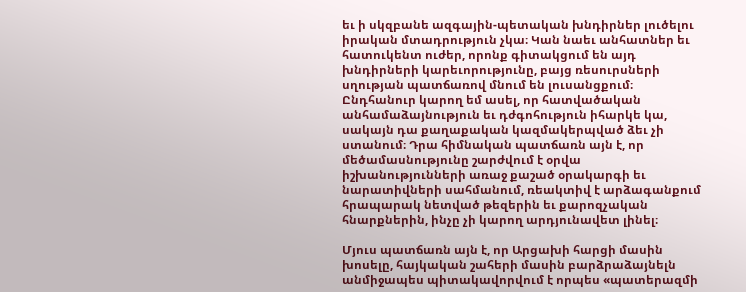եւ ի սկզբանե ազգային-պետական խնդիրներ լուծելու իրական մտադրություն չկա։ Կան նաեւ անհատներ եւ հատուկենտ ուժեր, որոնք գիտակցում են այդ խնդիրների կարեւորությունը, բայց ռեսուրսների սղության պատճառով մնում են լուսանցքում։ Ընդհանուր կարող եմ ասել, որ հատվածական անհամաձայնություն եւ դժգոհություն իհարկե կա, սակայն դա քաղաքական կազմակերպված ձեւ չի ստանում։ Դրա հիմնական պատճառն այն է, որ մեծամասնությունը շարժվում է օրվա իշխանությունների առաջ քաշած օրակարգի եւ նարատիվների սահմանում, ռեակտիվ է արձագանքում հրապարակ նետված թեզերին եւ քարոզչական հնարքներին, ինչը չի կարող արդյունավետ լինել։

Մյուս պատճառն այն է, որ Արցախի հարցի մասին խոսելը, հայկական շահերի մասին բարձրաձայնելն անմիջապես պիտակավորվում է որպես «պատերազմի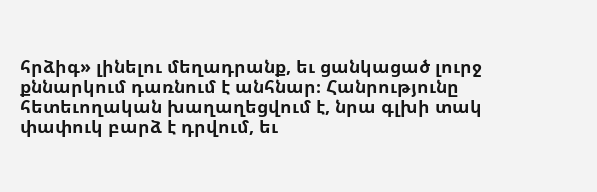հրձիգ» լինելու մեղադրանք, եւ ցանկացած լուրջ քննարկում դառնում է անհնար։ Հանրությունը հետեւողական խաղաղեցվում է, նրա գլխի տակ փափուկ բարձ է դրվում, եւ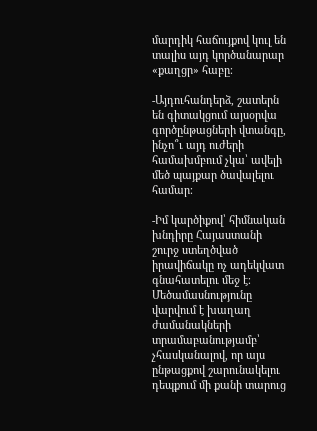մարդիկ հաճույքով կուլ են տալիս այդ կործանարար «քաղցր» հաբը։

-Այդուհանդերձ, շատերն են գիտակցում այսօրվա գործընթացների վտանգը, ինչո՞ւ այդ ուժերի համախմբում չկա՝ ավելի մեծ պայքար ծավալելու համար։

-Իմ կարծիքով՝ հիմնական խնդիրը Հայաստանի շուրջ ստեղծված իրավիճակը ոչ ադեկվատ գնահատելու մեջ է։ Մեծամասնությունը վարվում է խաղաղ ժամանակների տրամաբանությամբ՝ չհասկանալով, որ այս ընթացքով շարունակելու դեպքում մի քանի տարուց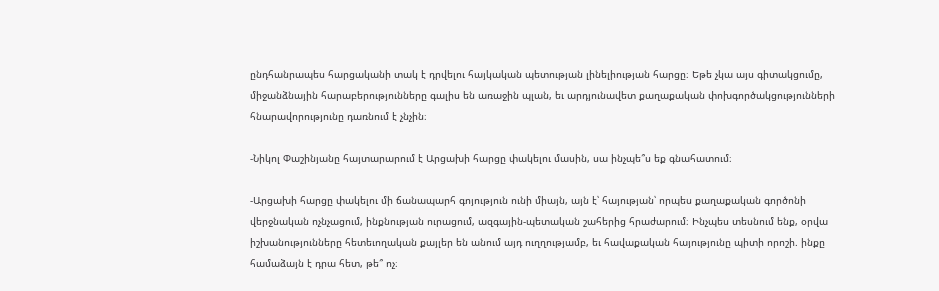ընդհանրապես հարցականի տակ է դրվելու հայկական պետության լինելիության հարցը։ Եթե չկա այս գիտակցումը, միջանձնային հարաբերությունները գալիս են առաջին պլան, եւ արդյունավետ քաղաքական փոխգործակցությունների հնարավորությունը դառնում է չնչին։

-Նիկոլ Փաշինյանը հայտարարում է Արցախի հարցը փակելու մասին, սա ինչպե՞ս եք գնահատում։

-Արցախի հարցը փակելու մի ճանապարհ գոյություն ունի միայն, այն է՝ հայության՝ որպես քաղաքական գործոնի վերջնական ոչնչացում, ինքնության ուրացում, ազգային-պետական շահերից հրաժարում։ Ինչպես տեսնում ենք, օրվա իշխանությունները հետեւողական քայլեր են անում այդ ուղղությամբ, եւ հավաքական հայությունը պիտի որոշի. ինքը համաձայն է դրա հետ, թե՞ ոչ։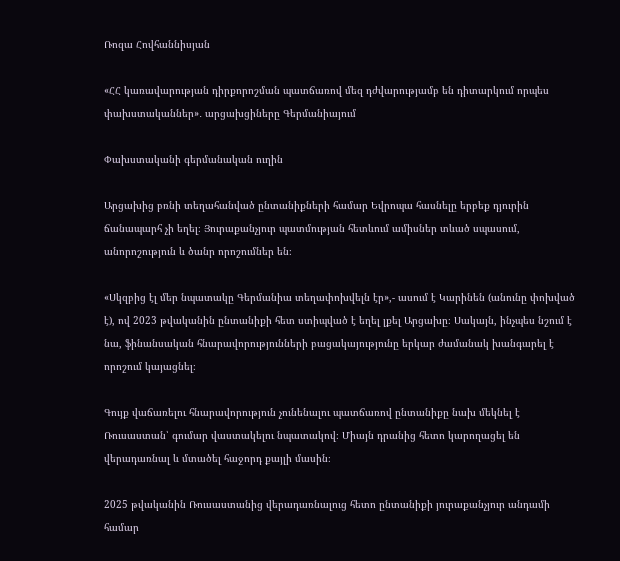Ռոզա Հովհաննիսյան

«ՀՀ կառավարության դիրքորոշման պատճառով մեզ դժվարությամբ են դիտարկում որպես փախստականներ»․ արցախցիները Գերմանիայում

Փախստականի գերմանական ուղին

Արցախից բռնի տեղահանված ընտանիքների համար Եվրոպա հասնելը երբեք դյուրին ճանապարհ չի եղել։ Յուրաքանչյուր պատմության հետևում ամիսներ տևած սպասում, անորոշություն և ծանր որոշումներ են։

«Սկզբից էլ մեր նպատակը Գերմանիա տեղափոխվելն էր»,- ասում է Կարինեն (անունը փոխված է), ով 2023 թվականին ընտանիքի հետ ստիպված է եղել լքել Արցախը։ Սակայն, ինչպես նշում է նա, ֆինանսական հնարավորությունների բացակայությունը երկար ժամանակ խանգարել է որոշում կայացնել։

Գույք վաճառելու հնարավորություն չունենալու պատճառով ընտանիքը նախ մեկնել է Ռուսաստան՝ գումար վաստակելու նպատակով։ Միայն դրանից հետո կարողացել են վերադառնալ և մտածել հաջորդ քայլի մասին։

2025 թվականին Ռուսաստանից վերադառնալուց հետո ընտանիքի յուրաքանչյուր անդամի համար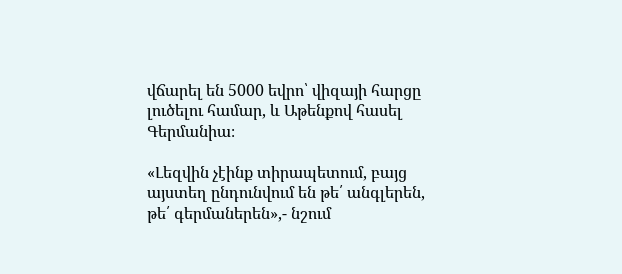վճարել են 5000 եվրո՝ վիզայի հարցը լուծելու համար, և Աթենքով հասել Գերմանիա։

«Լեզվին չէինք տիրապետում, բայց այստեղ ընդունվում են թե՛ անգլերեն, թե՛ գերմաներեն»,- նշում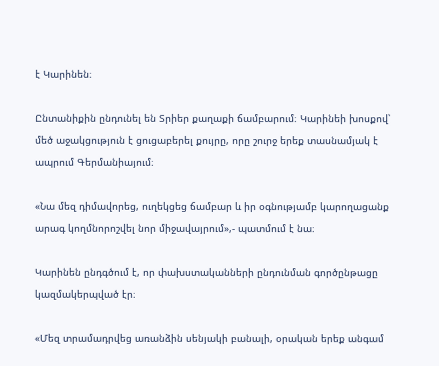է Կարինեն։

Ընտանիքին ընդունել են Տրիեր քաղաքի ճամբարում։ Կարինեի խոսքով՝ մեծ աջակցություն է ցուցաբերել քույրը, որը շուրջ երեք տասնամյակ է ապրում Գերմանիայում։

«Նա մեզ դիմավորեց, ուղեկցեց ճամբար և իր օգնությամբ կարողացանք արագ կողմնորոշվել նոր միջավայրում»,- պատմում է նա։

Կարինեն ընդգծում է, որ փախստականների ընդունման գործընթացը կազմակերպված էր։

«Մեզ տրամադրվեց առանձին սենյակի բանալի, օրական երեք անգամ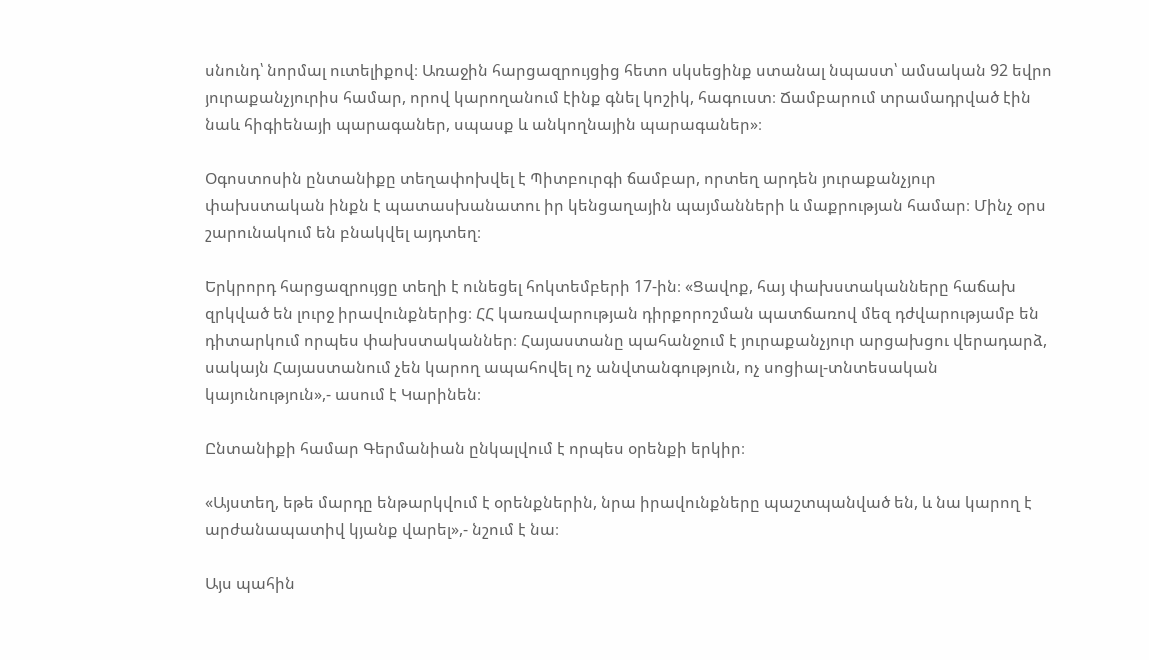սնունդ՝ նորմալ ուտելիքով։ Առաջին հարցազրույցից հետո սկսեցինք ստանալ նպաստ՝ ամսական 92 եվրո յուրաքանչյուրիս համար, որով կարողանում էինք գնել կոշիկ, հագուստ։ Ճամբարում տրամադրված էին նաև հիգիենայի պարագաներ, սպասք և անկողնային պարագաներ»։

Օգոստոսին ընտանիքը տեղափոխվել է Պիտբուրգի ճամբար, որտեղ արդեն յուրաքանչյուր փախստական ինքն է պատասխանատու իր կենցաղային պայմանների և մաքրության համար։ Մինչ օրս շարունակում են բնակվել այդտեղ։

Երկրորդ հարցազրույցը տեղի է ունեցել հոկտեմբերի 17-ին։ «Ցավոք, հայ փախստականները հաճախ զրկված են լուրջ իրավունքներից։ ՀՀ կառավարության դիրքորոշման պատճառով մեզ դժվարությամբ են դիտարկում որպես փախստականներ։ Հայաստանը պահանջում է յուրաքանչյուր արցախցու վերադարձ, սակայն Հայաստանում չեն կարող ապահովել ոչ անվտանգություն, ոչ սոցիալ-տնտեսական կայունություն»,- ասում է Կարինեն։

Ընտանիքի համար Գերմանիան ընկալվում է որպես օրենքի երկիր։

«Այստեղ, եթե մարդը ենթարկվում է օրենքներին, նրա իրավունքները պաշտպանված են, և նա կարող է արժանապատիվ կյանք վարել»,- նշում է նա։

Այս պահին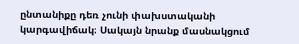ընտանիքը դեռ չունի փախստականի կարգավիճակ։ Սակայն նրանք մասնակցում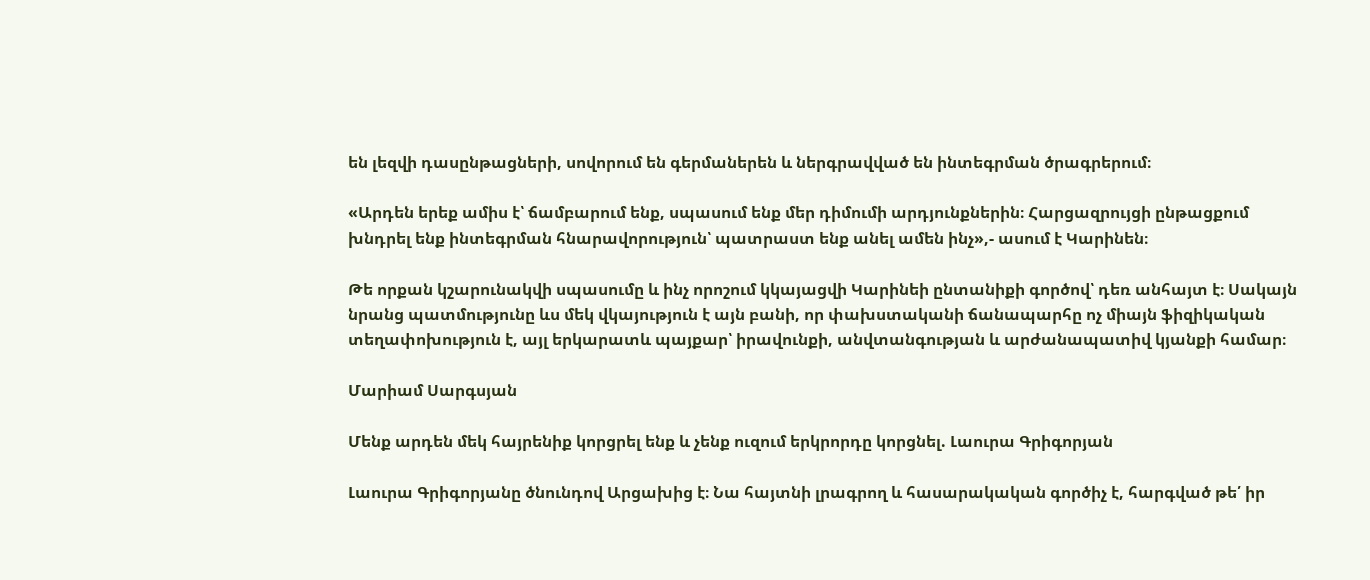են լեզվի դասընթացների, սովորում են գերմաներեն և ներգրավված են ինտեգրման ծրագրերում։

«Արդեն երեք ամիս է՝ ճամբարում ենք, սպասում ենք մեր դիմումի արդյունքներին։ Հարցազրույցի ընթացքում խնդրել ենք ինտեգրման հնարավորություն՝ պատրաստ ենք անել ամեն ինչ»,- ասում է Կարինեն։

Թե որքան կշարունակվի սպասումը և ինչ որոշում կկայացվի Կարինեի ընտանիքի գործով՝ դեռ անհայտ է։ Սակայն նրանց պատմությունը ևս մեկ վկայություն է այն բանի, որ փախստականի ճանապարհը ոչ միայն ֆիզիկական տեղափոխություն է, այլ երկարատև պայքար՝ իրավունքի, անվտանգության և արժանապատիվ կյանքի համար։

Մարիամ Սարգսյան

Մենք արդեն մեկ հայրենիք կորցրել ենք և չենք ուզում երկրորդը կորցնել. Լաուրա Գրիգորյան

Լաուրա Գրիգորյանը ծնունդով Արցախից է։ Նա հայտնի լրագրող և հասարակական գործիչ է, հարգված թե՛ իր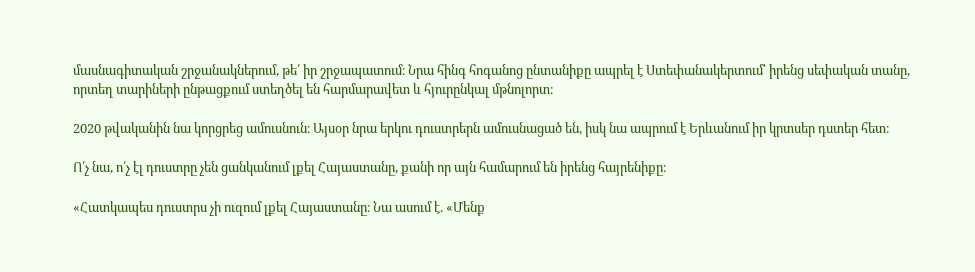մասնագիտական շրջանակներում, թե՛ իր շրջապատում։ Նրա հինգ հոգանոց ընտանիքը ապրել է Ստեփանակերտում՝ իրենց սեփական տանը, որտեղ տարիների ընթացքում ստեղծել են հարմարավետ և հյուրընկալ մթնոլորտ։

2020 թվականին նա կորցրեց ամուսնուն։ Այսօր նրա երկու դուստրերն ամուսնացած են, իսկ նա ապրում է Երևանում իր կրտսեր դստեր հետ։

Ո՛չ նա, ո՛չ էլ դուստրը չեն ցանկանում լքել Հայաստանը, քանի որ այն համարում են իրենց հայրենիքը։

«Հատկապես դուստրս չի ուզում լքել Հայաստանը։ Նա ասում է. «Մենք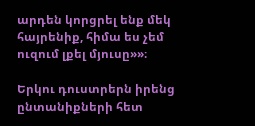արդեն կորցրել ենք մեկ հայրենիք, հիմա ես չեմ ուզում լքել մյուսը»»։

Երկու դուստրերն իրենց ընտանիքների հետ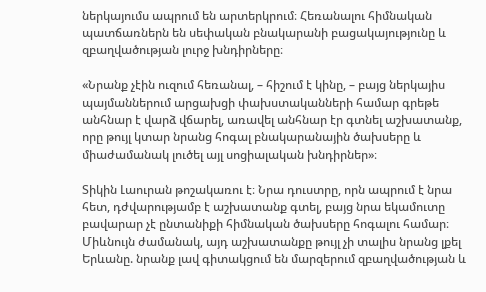ներկայումս ապրում են արտերկրում։ Հեռանալու հիմնական պատճառներն են սեփական բնակարանի բացակայությունը և զբաղվածության լուրջ խնդիրները։

«Նրանք չէին ուզում հեռանալ, – հիշում է կինը, – բայց ներկայիս պայմաններում արցախցի փախստականների համար գրեթե անհնար է վարձ վճարել, առավել անհնար էր գտնել աշխատանք, որը թույլ կտար նրանց հոգալ բնակարանային ծախսերը և միաժամանակ լուծել այլ սոցիալական խնդիրներ»։

Տիկին Լաուրան թոշակառու է։ Նրա դուստրը, որն ապրում է նրա հետ, դժվարությամբ է աշխատանք գտել, բայց նրա եկամուտը բավարար չէ ընտանիքի հիմնական ծախսերը հոգալու համար։ Միևնույն ժամանակ, այդ աշխատանքը թույլ չի տալիս նրանց լքել Երևանը. նրանք լավ գիտակցում են մարզերում զբաղվածության և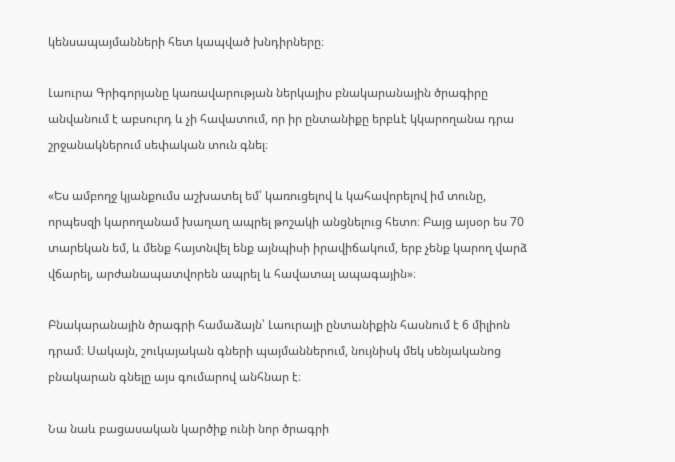կենսապայմանների հետ կապված խնդիրները։

Լաուրա Գրիգորյանը կառավարության ներկայիս բնակարանային ծրագիրը անվանում է աբսուրդ և չի հավատում, որ իր ընտանիքը երբևէ կկարողանա դրա շրջանակներում սեփական տուն գնել։

«Ես ամբողջ կյանքումս աշխատել եմ՝ կառուցելով և կահավորելով իմ տունը, որպեսզի կարողանամ խաղաղ ապրել թոշակի անցնելուց հետո։ Բայց այսօր ես 70 տարեկան եմ, և մենք հայտնվել ենք այնպիսի իրավիճակում, երբ չենք կարող վարձ վճարել, արժանապատվորեն ապրել և հավատալ ապագային»։

Բնակարանային ծրագրի համաձայն՝ Լաուրայի ընտանիքին հասնում է 6 միլիոն դրամ։ Սակայն, շուկայական գների պայմաններում, նույնիսկ մեկ սենյականոց բնակարան գնելը այս գումարով անհնար է։

Նա նաև բացասական կարծիք ունի նոր ծրագրի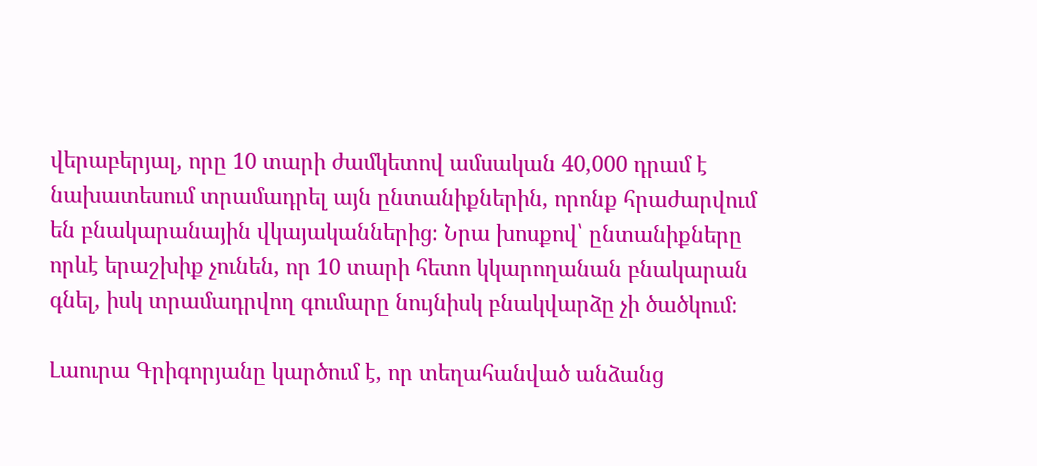վերաբերյալ, որը 10 տարի ժամկետով ամսական 40,000 դրամ է նախատեսում տրամադրել այն ընտանիքներին, որոնք հրաժարվում են բնակարանային վկայականներից։ Նրա խոսքով՝ ընտանիքները որևէ երաշխիք չունեն, որ 10 տարի հետո կկարողանան բնակարան գնել, իսկ տրամադրվող գումարը նույնիսկ բնակվարձը չի ծածկում։

Լաուրա Գրիգորյանը կարծում է, որ տեղահանված անձանց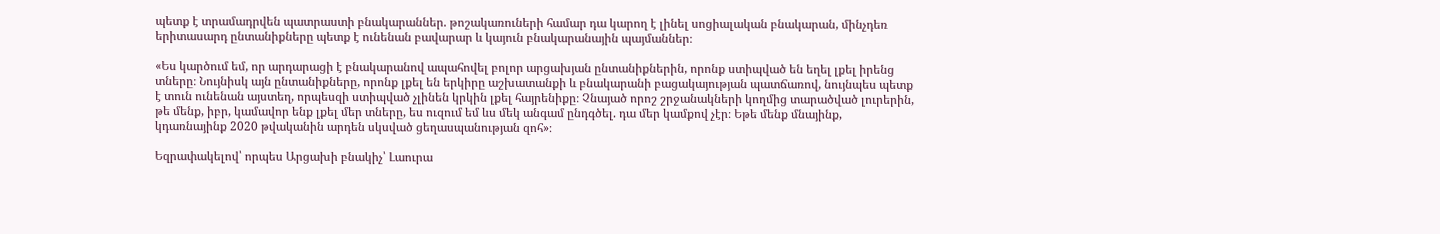պետք է տրամադրվեն պատրաստի բնակարաններ. թոշակառուների համար դա կարող է լինել սոցիալական բնակարան, մինչդեռ երիտասարդ ընտանիքները պետք է ունենան բավարար և կայուն բնակարանային պայմաններ։

«Ես կարծում եմ, որ արդարացի է բնակարանով ապահովել բոլոր արցախյան ընտանիքներին, որոնք ստիպված են եղել լքել իրենց տները։ Նույնիսկ այն ընտանիքները, որոնք լքել են երկիրը աշխատանքի և բնակարանի բացակայության պատճառով, նույնպես պետք է տուն ունենան այստեղ, որպեսզի ստիպված չլինեն կրկին լքել հայրենիքը։ Չնայած որոշ շրջանակների կողմից տարածված լուրերին, թե մենք, իբր, կամավոր ենք լքել մեր տները, ես ուզում եմ ևս մեկ անգամ ընդգծել. դա մեր կամքով չէր։ Եթե մենք մնայինք, կդառնայինք 2020 թվականին արդեն սկսված ցեղասպանության զոհ»։

Եզրափակելով՝ որպես Արցախի բնակիչ՝ Լաուրա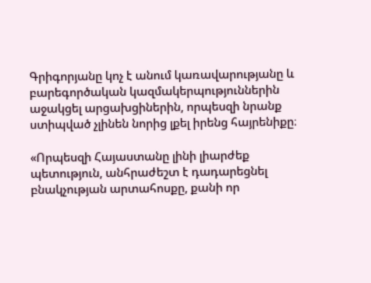Գրիգորյանը կոչ է անում կառավարությանը և բարեգործական կազմակերպություններին աջակցել արցախցիներին, որպեսզի նրանք ստիպված չլինեն նորից լքել իրենց հայրենիքը։

«Որպեսզի Հայաստանը լինի լիարժեք պետություն, անհրաժեշտ է դադարեցնել բնակչության արտահոսքը, քանի որ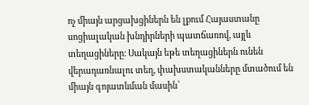ոչ միայն արցախցիներն են լքում Հայաստանը սոցիալական խնդիրների պատճառով, այլև տեղացիները։ Սակայն եթե տեղացիներն ունեն վերադառնալու տեղ, փախստականները մտածում են միայն գոյատևման մասին՝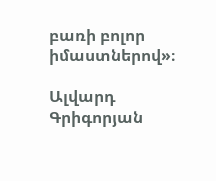բառի բոլոր իմաստներով»։

Ալվարդ Գրիգորյան